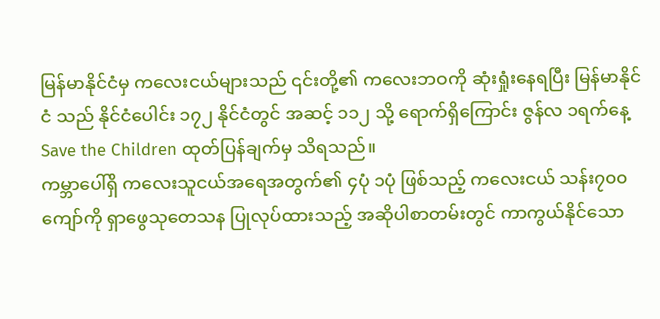မြန်မာနိုင်ငံမှ ကလေးငယ်များသည် ၎င်းတို့၏ ကလေးဘဝကို ဆုံးရှုံးနေရပြီး မြန်မာနိုင်ငံ သည် နိုင်ငံပေါင်း ၁၇၂ နိုင်ငံတွင် အဆင့် ၁၁၂ သို့ ရောက်ရှိကြောင်း ဇွန်လ ၁ရက်နေ့ Save the Children ထုတ်ပြန်ချက်မှ သိရသည်။
ကမ္ဘာပေါ်ရှိ ကလေးသူငယ်အရေအတွက်၏ ၄ပုံ ၁ပုံ ဖြစ်သည့် ကလေးငယ် သန်း၇၀၀ ကျော်ကို ရှာဖွေသုတေသန ပြုလုပ်ထားသည့် အဆိုပါစာတမ်းတွင် ကာကွယ်နိုင်သော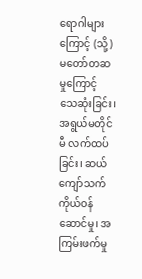ရောဂါများကြောင့် (သို့) မတော်တဆမှုကြောင့် သေဆုံးခြင်း၊ အရွယ်မတိုင်မီ လက်ထပ်ခြင်း၊ ဆယ်ကျော်သက် ကိုယ်ဝန် ဆောင်မှု၊ အကြမ်းဖက်မှု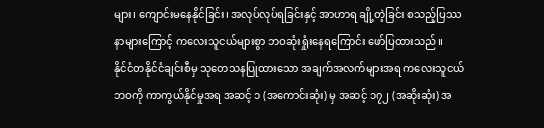များ၊ ကျောင်းမနေနိုင်ခြင်း၊ အလုပ်လုပ်ရခြင်းနှင့် အာဟာရ ချို့တဲ့ခြင်း စသည့်ပြဿနာများကြောင့် ကလေးသူငယ်များစွာ ဘဝဆုံးရှုံးနေရကြောင်း ဖော်ပြထားသည်။
နိုင်ငံတနိုင်ငံချင်းစီမှ သုတေသနပြုထားသော အချက်အလက်များအရ ကလေးသူငယ် ဘဝကို ကာကွယ်နိုင်မှုအရ အဆင့် ၁ (အကောင်းဆုံး) မှ အဆင့် ၁၇၂ (အဆိုးဆုံး) အ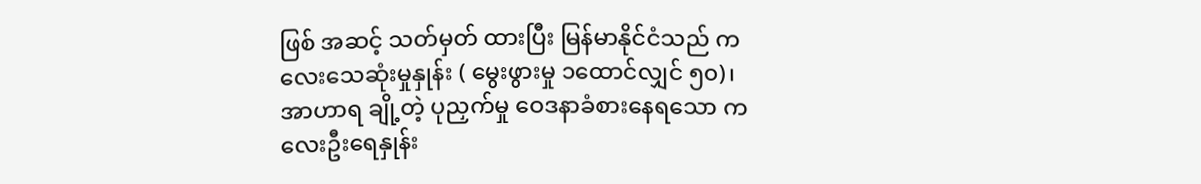ဖြစ် အဆင့် သတ်မှတ် ထားပြီး မြန်မာနိုင်ငံသည် ကလေးသေဆုံးမှုနှုန်း ( မွေးဖွားမှု ၁ထောင်လျှင် ၅၀)၊ အာဟာရ ချို့တဲ့ ပုညှက်မှု ဝေဒနာခံစားနေရသော ကလေးဦးရေနှုန်း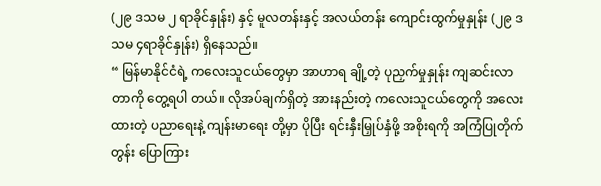(၂၉ ဒသမ ၂ ရာခိုင်နှုန်း) နှင့် မူလတန်းနှင့် အလယ်တန်း ကျောင်းထွက်မှုနှုန်း (၂၉ ဒသမ ၄ရာခိုင်နှုန်း) ရှိနေသည်။
“ မြန်မာနိုင်ငံရဲ့ ကလေးသူငယ်တွေမှာ အာဟာရ ချို့တဲ့ ပုညှက်မှုနှုန်း ကျဆင်းလာတာကို တွေ့ရပါ တယ်။ လိုအပ်ချက်ရှိတဲ့ အားနည်းတဲ့ ကလေးသူငယ်တွေကို အလေးထားတဲ့ ပညာရေးနဲ့ ကျန်းမာရေး တို့မှာ ပိုပြီး ရင်းနှီးမြှုပ်နှံဖို့ အစိုးရကို အကြံပြုတိုက်တွန်း ပြောကြား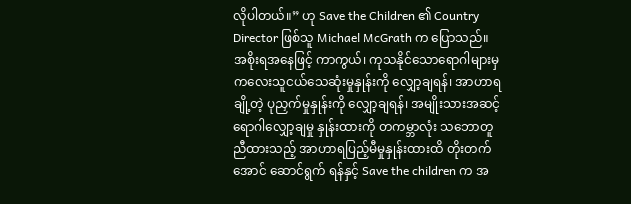လိုပါတယ်။” ဟု Save the Children ၏ Country Director ဖြစ်သူ Michael McGrath က ပြောသည်။
အစိုးရအနေဖြင့် ကာကွယ်၊ ကုသနိုင်သောရောဂါများမှ ကလေးသူငယ်သေဆုံးမှုနှုန်းကို လျှော့ချရန်၊ အာဟာရချို့တဲ့ ပုညှက်မှုနှုန်းကို လျှော့ချရန်၊ အမျိုးသားအဆင့် ရောဂါလျှော့ချမှု နှုန်းထားကို တကမ္ဘာလုံး သဘောတူညီထားသည့် အာဟာရပြည့်မီမှုနှုန်းထားထိ တိုးတက်အောင် ဆောင်ရွက် ရန်နှင့် Save the children က အ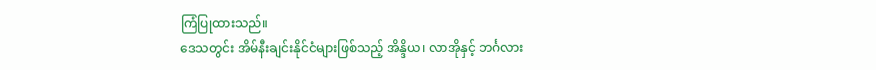ကြံပြုထားသည်။
ဒေသတွင်း အိမ်နီးချင်းနိုင်ငံများဖြစ်သည့် အိန္ဒိယ၊ လာအိုနှင့် ဘင်္ဂလား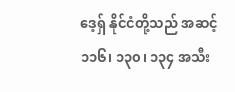ဒေ့ရှ် နိုင်ငံတို့သည် အဆင့် ၁၁၆၊ ၁၃၀၊ ၁၃၄ အသီး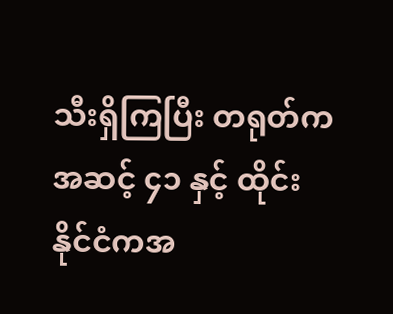သီးရှိကြပြီး တရုတ်က အဆင့် ၄၁ နှင့် ထိုင်းနိုင်ငံကအ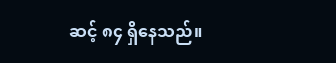ဆင့် ၈၄ ရှိနေသည်။